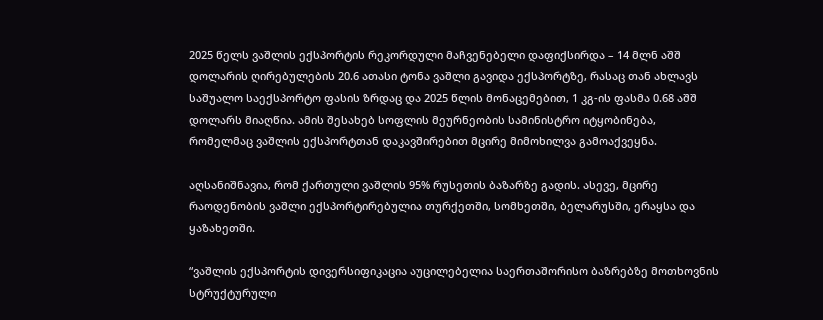2025 წელს ვაშლის ექსპორტის რეკორდული მაჩვენებელი დაფიქსირდა – 14 მლნ აშშ დოლარის ღირებულების 20.6 ათასი ტონა ვაშლი გავიდა ექსპორტზე, რასაც თან ახლავს საშუალო საექსპორტო ფასის ზრდაც და 2025 წლის მონაცემებით, 1 კგ-ის ფასმა 0.68 აშშ დოლარს მიაღწია. ამის შესახებ სოფლის მეურნეობის სამინისტრო იტყობინება, რომელმაც ვაშლის ექსპორტთან დაკავშირებით მცირე მიმოხილვა გამოაქვეყნა.

აღსანიშნავია, რომ ქართული ვაშლის 95% რუსეთის ბაზარზე გადის. ასევე, მცირე რაოდენობის ვაშლი ექსპორტირებულია თურქეთში, სომხეთში, ბელარუსში, ერაყსა და ყაზახეთში.

“ვაშლის ექსპორტის დივერსიფიკაცია აუცილებელია საერთაშორისო ბაზრებზე მოთხოვნის სტრუქტურული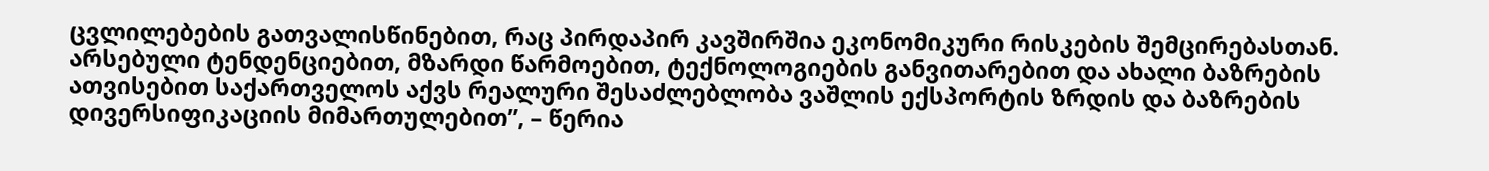ცვლილებების გათვალისწინებით, რაც პირდაპირ კავშირშია ეკონომიკური რისკების შემცირებასთან. არსებული ტენდენციებით, მზარდი წარმოებით, ტექნოლოგიების განვითარებით და ახალი ბაზრების ათვისებით საქართველოს აქვს რეალური შესაძლებლობა ვაშლის ექსპორტის ზრდის და ბაზრების დივერსიფიკაციის მიმართულებით”, – წერია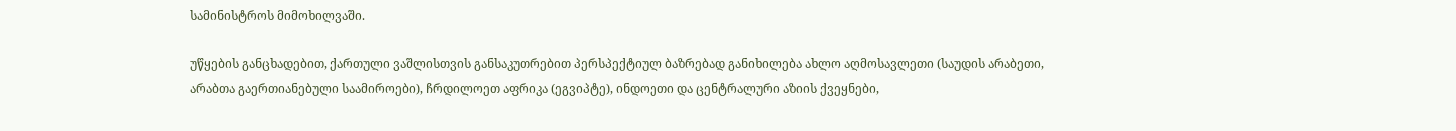სამინისტროს მიმოხილვაში.

უწყების განცხადებით, ქართული ვაშლისთვის განსაკუთრებით პერსპექტიულ ბაზრებად განიხილება ახლო აღმოსავლეთი (საუდის არაბეთი, არაბთა გაერთიანებული საამიროები), ჩრდილოეთ აფრიკა (ეგვიპტე), ინდოეთი და ცენტრალური აზიის ქვეყნები,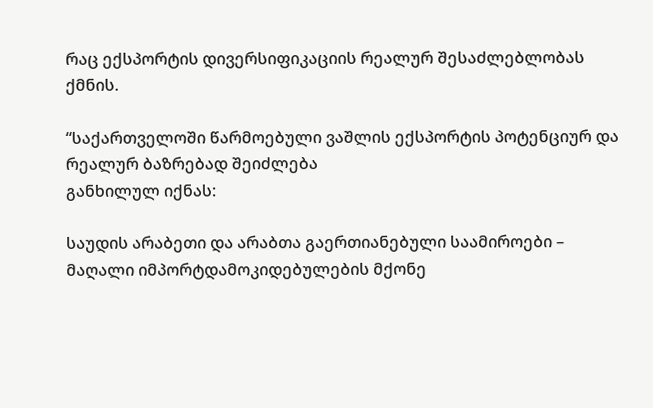რაც ექსპორტის დივერსიფიკაციის რეალურ შესაძლებლობას ქმნის.

“საქართველოში წარმოებული ვაშლის ექსპორტის პოტენციურ და რეალურ ბაზრებად შეიძლება
განხილულ იქნას:

საუდის არაბეთი და არაბთა გაერთიანებული საამიროები – მაღალი იმპორტდამოკიდებულების მქონე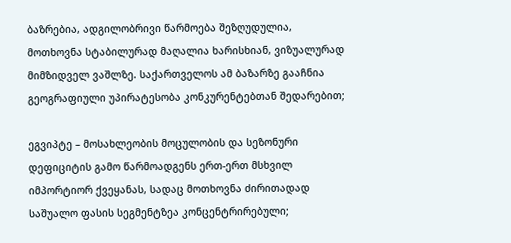ბაზრებია, ადგილობრივი წარმოება შეზღუდულია, მოთხოვნა სტაბილურად მაღალია ხარისხიან, ვიზუალურად მიმზიდველ ვაშლზე. საქართველოს ამ ბაზარზე გააჩნია გეოგრაფიული უპირატესობა კონკურენტებთან შედარებით;

ეგვიპტე – მოსახლეობის მოცულობის და სეზონური დეფიციტის გამო წარმოადგენს ერთ-ერთ მსხვილ იმპორტიორ ქვეყანას, სადაც მოთხოვნა ძირითადად საშუალო ფასის სეგმენტზეა კონცენტრირებული;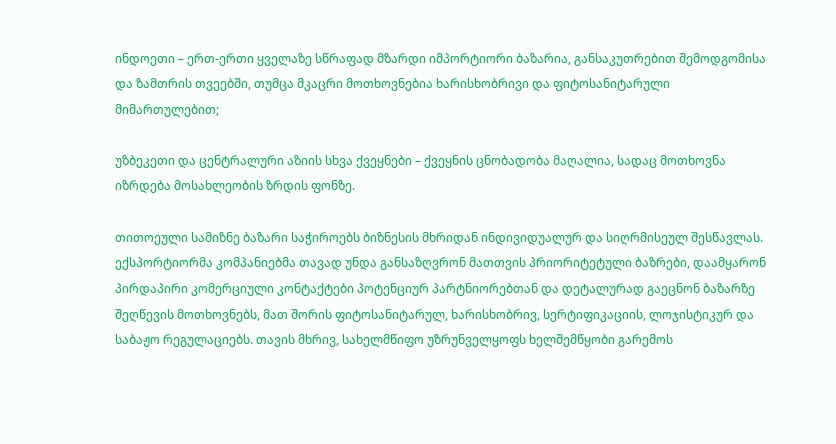ინდოეთი – ერთ-ერთი ყველაზე სწრაფად მზარდი იმპორტიორი ბაზარია, განსაკუთრებით შემოდგომისა და ზამთრის თვეებში, თუმცა მკაცრი მოთხოვნებია ხარისხობრივი და ფიტოსანიტარული მიმართულებით;

უზბეკეთი და ცენტრალური აზიის სხვა ქვეყნები – ქვეყნის ცნობადობა მაღალია, სადაც მოთხოვნა იზრდება მოსახლეობის ზრდის ფონზე.

თითოეული სამიზნე ბაზარი საჭიროებს ბიზნესის მხრიდან ინდივიდუალურ და სიღრმისეულ შესწავლას. ექსპორტიორმა კომპანიებმა თავად უნდა განსაზღვრონ მათთვის პრიორიტეტული ბაზრები, დაამყარონ პირდაპირი კომერციული კონტაქტები პოტენციურ პარტნიორებთან და დეტალურად გაეცნონ ბაზარზე შეღწევის მოთხოვნებს, მათ შორის ფიტოსანიტარულ, ხარისხობრივ, სერტიფიკაციის, ლოჯისტიკურ და საბაჟო რეგულაციებს. თავის მხრივ, სახელმწიფო უზრუნველყოფს ხელშემწყობი გარემოს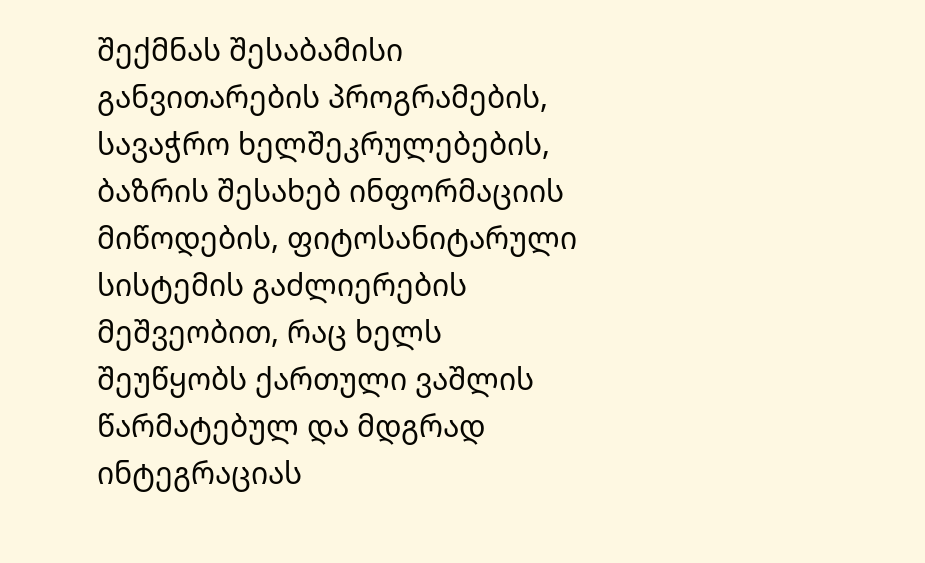შექმნას შესაბამისი განვითარების პროგრამების, სავაჭრო ხელშეკრულებების, ბაზრის შესახებ ინფორმაციის მიწოდების, ფიტოსანიტარული სისტემის გაძლიერების მეშვეობით, რაც ხელს შეუწყობს ქართული ვაშლის წარმატებულ და მდგრად ინტეგრაციას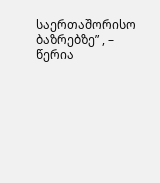საერთაშორისო ბაზრებზე” , – წერია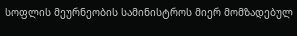სოფლის მეურნეობის სამინისტროს მიერ მომზადებულ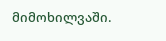მიმოხილვაში.